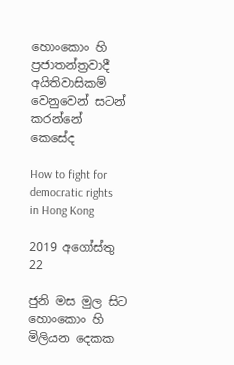හොංකොං හි ප්‍රජාතන්ත්‍රවාදී අයිතිවාසිකම් වෙනුවෙන් සටන් කරන්නේ කෙසේද

How to fight for democratic rights in Hong Kong

2019 අගෝස්තු 22

ජුනි මස මුල සිට හොංකොං හි මිලියන දෙකක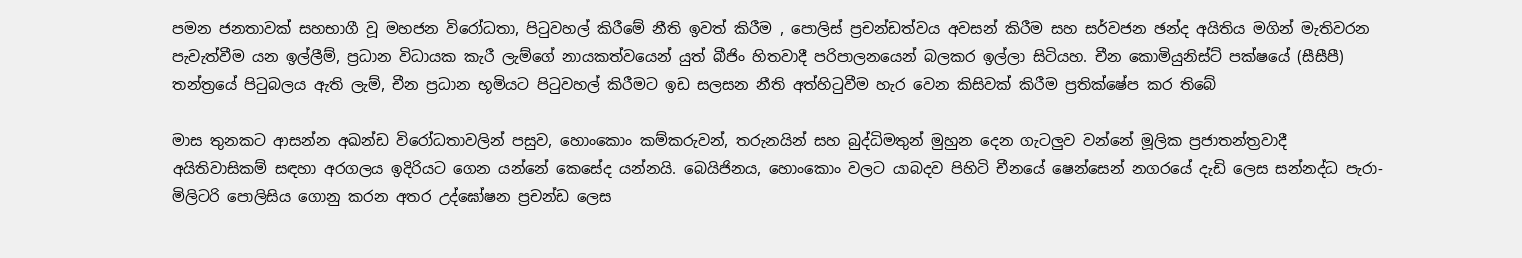පමන ජනතාවක් සහභාගී වූ මහජන විරෝධතා, පිටුවහල් කිරීමේ නීති ඉවත් කිරීම , පොලිස් ප්‍රචන්ඩත්වය අවසන් කිරීම සහ සර්වජන ඡන්ද අයිතිය මගින් මැතිවරන පැවැත්වීම යන ඉල්ලීම්, ප්‍රධාන විධායක කැරී ලැම්ගේ නායකත්වයෙන් යුත් බීජිං හිතවාදී පරිපාලනයෙන් බලකර ඉල්ලා සිටියහ. චීන කොමියුනිස්ට් පක්ෂයේ (සීසීපී) තන්ත්‍රයේ පිටුබලය ඇති ලැම්, චීන ප්‍රධාන භූමියට පිටුවහල් කිරීමට ඉඩ සලසන නීති අත්හිටුවීම හැර වෙන කිසිවක් කිරීම ප්‍රතික්ෂේප කර තිබේ

මාස තුනකට ආසන්න අඛන්ඩ විරෝධතාවලින් පසුව, හොංකොං කම්කරුවන්, තරුනයින් සහ බුද්ධිමතුන් මුහුන දෙන ගැටලුව වන්නේ මූලික ප්‍රජාතන්ත්‍රවාදී අයිතිවාසිකම් සඳහා අරගලය ඉදිරියට ගෙන යන්නේ කෙසේද යන්නයි. බෙයිජිනය, හොංකොං වලට යාබදව පිහිටි චීනයේ ෂෙන්සෙන් නගරයේ දැඩි ලෙස සන්නද්ධ පැරා-මිලිටරි පොලිසිය ගොනු කරන අතර උද්ඝෝෂන ප්‍රචන්ඩ ලෙස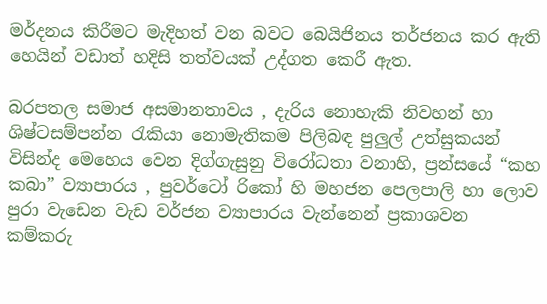මර්දනය කිරීමට මැදිහත් වන බවට බෙයිජිනය තර්ජනය කර ඇති හෙයින් වඩාත් හදිසි තත්වයක් උද්ගත කෙරී ඇත.

බරපතල සමාජ අසමානතාවය , දැරිය නොහැකි නිවහන් හා ශිෂ්ටසම්පන්න රැකියා නොමැතිකම පිලිබඳ පුලුල් උත්සුකයන් විසින්ද මෙහෙය වෙන දිග්ගැසුනු විරෝධතා වනාහි, ප්‍රන්සයේ “කහ කබා” ව්‍යාපාරය , පුවර්ටෝ රිකෝ හි මහජන පෙලපාලි හා ලොව පුරා වැඩෙන වැඩ වර්ජන ව්‍යාපාරය වැන්නෙන් ප්‍රකාශවන කම්කරු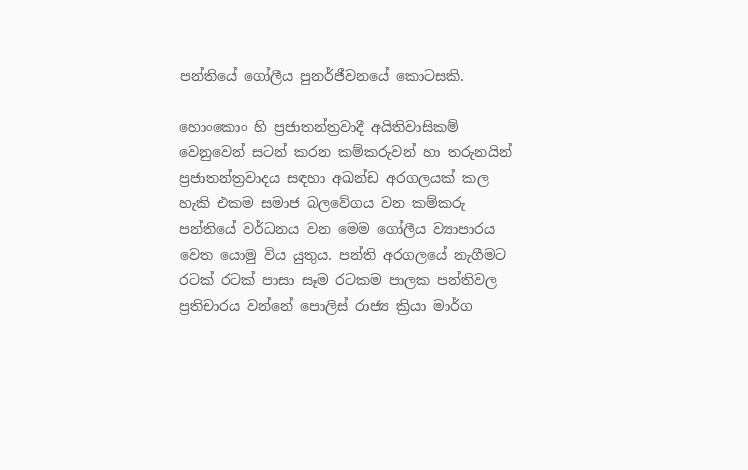පන්තියේ ගෝලීය පුනර්ජීවනයේ කොටසකි.

හොංකොං හි ප්‍රජාතන්ත්‍රවාදී අයිතිවාසිකම් වෙනුවෙන් සටන් කරන කම්කරුවන් හා තරුනයින් ප්‍රජාතන්ත්‍රවාදය සඳහා අඛන්ඩ අරගලයක් කල හැකි එකම සමාජ බලවේගය වන කම්කරු පන්තියේ වර්ධනය වන මෙම ගෝලීය ව්‍යාපාරය වෙත යොමු විය යුතුය. පන්ති අරගලයේ නැගීමට රටක් රටක් පාසා සෑම රටකම පාලක පන්තිවල ප්‍රතිචාරය වන්නේ පොලිස් රාජ්‍ය ක්‍රියා මාර්ග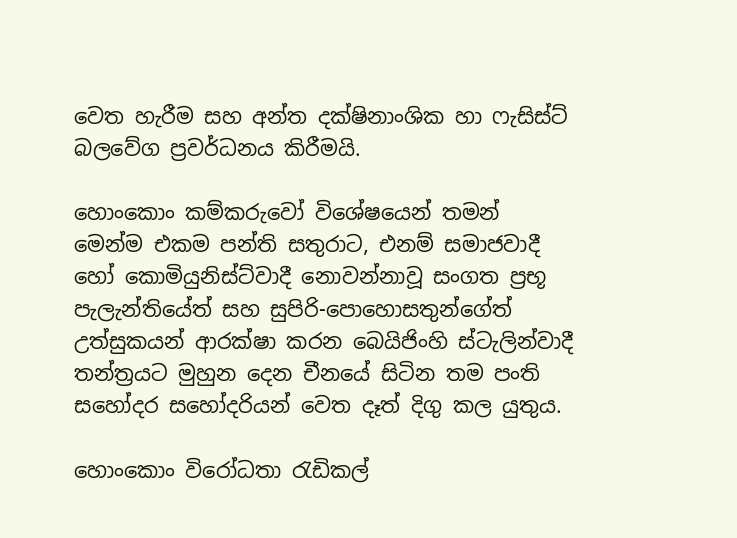වෙත හැරීම සහ අන්ත දක්ෂිනාංශික හා ෆැසිස්ට් බලවේග ප්‍රවර්ධනය කිරීමයි.

හොංකොං කම්කරුවෝ විශේෂයෙන් තමන් මෙන්ම එකම පන්ති සතුරාට, එනම් සමාජවාදී හෝ කොමියුනිස්ට්වාදී නොවන්නාවූ සංගත ප්‍රභූ පැලැන්තියේත් සහ සුපිරි-පොහොසතුන්ගේත් උත්සුකයන් ආරක්ෂා කරන බෙයිජිංහි ස්ටැලින්වාදී තන්ත්‍රයට මුහුන දෙන චීනයේ සිටින තම පංති සහෝදර සහෝදරියන් වෙත දෑත් දිගු කල යුතුය.

හොංකොං විරෝධතා රැඩිකල්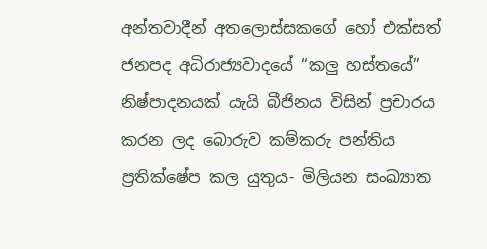අන්තවාදීන් අතලොස්සකගේ හෝ එක්සත් ජනපද අධිරාජ්‍යවාදයේ “කලු හස්තයේ” නිෂ්පාදනයක් යැයි බීජිනය විසින් ප්‍රචාරය කරන ලද බොරුව කම්කරු පන්තිය ප්‍රතික්ෂේප කල යුතුය- මිලියන සංඛ්‍යාත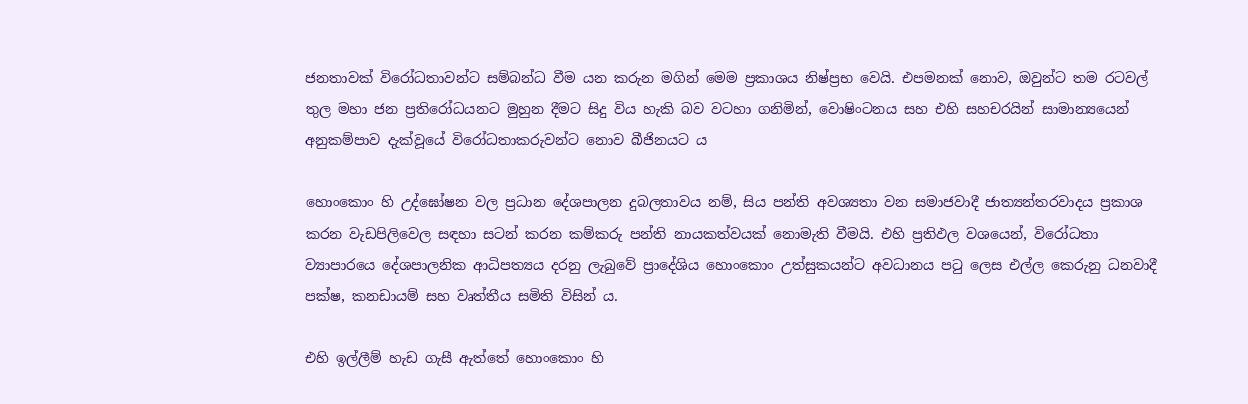ජනතාවක් විරෝධතාවන්ට සම්බන්ධ වීම යන කරුන මගින් මෙම ප්‍රකාශය නිෂ්ප්‍රභ වෙයි. එපමනක් නොව, ඔවුන්ට තම රටවල් තුල මහා ජන ප්‍රතිරෝධයනට මුහුන දීමට සිදු විය හැකි බව වටහා ගනිමින්, වොෂිංටනය සහ එහි සහචරයින් සාමාන්‍යයෙන් අනුකම්පාව දැක්වූයේ විරෝධතාකරුවන්ට නොව බීජිනයට ය

හොංකොං හි උද්ඝෝෂන වල ප්‍රධාන දේශපාලන දුබලතාවය නම්, සිය පන්ති අවශ්‍යතා වන සමාජවාදී ජාත්‍යන්තරවාදය ප්‍රකාශ කරන වැඩපිලිවෙල සඳහා සටන් කරන කම්කරු පන්ති නායකත්වයක් නොමැති වීමයි. එහි ප්‍රතිඵල වශයෙන්, විරෝධතා ව්‍යාපාරයෙ දේශපාලනික ආධිපත්‍යය දරනු ලැබුවේ ප්‍රාදේශිය හොංකොං උත්සුකයන්ට අවධානය පටු ලෙස එල්ල කෙරුනු ධනවාදී පක්ෂ, කනඩායම් සහ වෘත්තීය සමිති විසින් ය.

එහි ඉල්ලීම් හැඩ ගැසී ඇත්තේ හොංකොං හි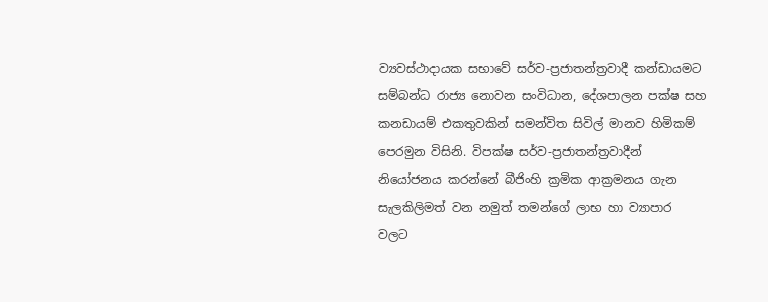ව්‍යවස්ථාදායක සභාවේ සර්ව-ප්‍රජාතන්ත්‍රවාදී කන්ඩායමට සම්බන්ධ රාජ්‍ය නොවන සංවිධාන, දේශපාලන පක්ෂ සහ කනඩායම් එකතුවකින් සමන්විත සිවිල් මානව හිමිකම් පෙරමුන විසිනි. විපක්ෂ සර්ව-ප්‍රජාතන්ත්‍රවාදීන් නියෝජනය කරන්නේ බීජිංහි ක්‍රමික ආක්‍රමනය ගැන සැලකිලිමත් වන නමුත් තමන්ගේ ලාභ හා ව්‍යාපාර වලට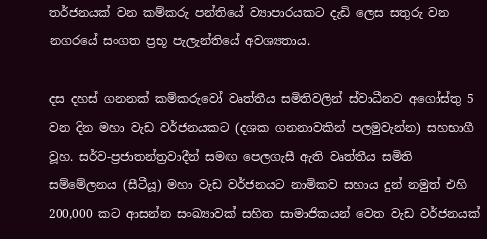තර්ජනයක් වන කම්කරු පන්තියේ ව්‍යාපාරයකට දැඩි ලෙස සතුරු වන නගරයේ සංගත ප්‍රභූ පැලැන්තියේ අවශ්‍යතාය.

දස දහස් ගනනක් කම්කරුවෝ වෘත්තීය සමිතිවලින් ස්වාධීනව අගෝස්තු 5 වන දින මහා වැඩ වර්ජනයකට (දශක ගනනාවකින් පලමුවැන්න) සහභාගී වූහ. සර්ව-ප්‍රජාතන්ත්‍රවාදීන් සමඟ පෙලගැසී ඇති වෘත්තීය සමිති සම්මේලනය (සීටීයූ) මහා වැඩ වර්ජනයට නාමිකව සහාය දුන් නමුත් එහි 200,000 කට ආසන්න සංඛ්‍යාවක් සහිත සාමාජිකයන් වෙත වැඩ වර්ජනයක්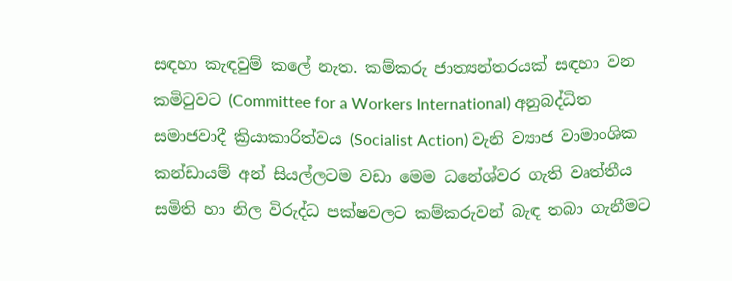සඳහා කැඳවුම් කලේ නැත. කම්කරු ජාත්‍යන්තරයක් සඳහා වන කමිටුවට (Committee for a Workers International) අනුබද්ධිත සමාජවාදී ක්‍රියාකාරිත්වය (Socialist Action) වැනි ව්‍යාජ වාමාංශික කන්ඩායම් අන් සියල්ලටම වඩා මෙම ධනේශ්වර ගැති වෘත්තීය සමිති හා නිල විරුද්ධ පක්ෂවලට කම්කරුවන් බැඳ තබා ගැනීමට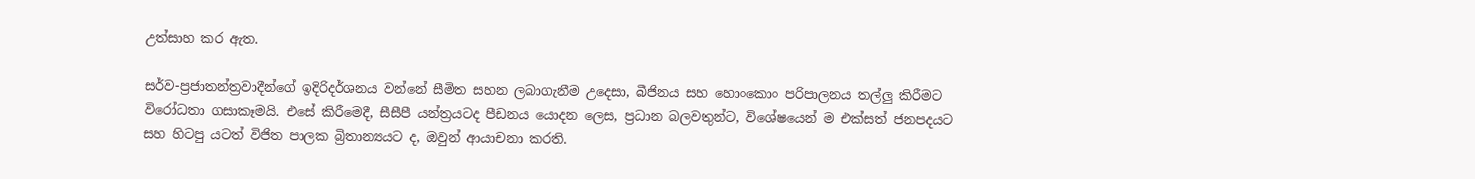උත්සාහ කර ඇත.

සර්ව-ප්‍රජාතන්ත්‍රවාදීන්ගේ ඉදිරිදර්ශනය වන්නේ සීමිත සහන ලබාගැනීම උදෙසා, බීජිනය සහ හොංකොං පරිපාලනය තල්ලු කිරීමට විරෝධතා ගසාකෑමයි. එසේ කිරීමෙදී, සීසීපී යන්ත්‍රයටද පීඩනය යොදන ලෙස, ප්‍රධාන බලවතුන්ට, විශේෂයෙන් ම එක්සත් ජනපදයට සහ හිටපු යටත් විජිත පාලක බ්‍රිතාන්‍යයට ද, ඔවුන් ආයාචනා කරති.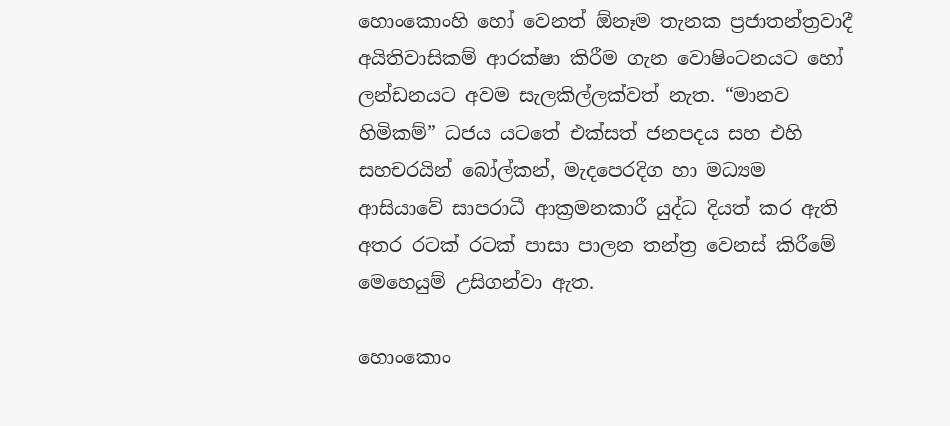හොංකොංහි හෝ වෙනත් ඕනෑම තැනක ප්‍රජාතන්ත්‍රවාදී අයිතිවාසිකම් ආරක්ෂා කිරීම ගැන වොෂිංටනයට හෝ ලන්ඩනයට අවම සැලකිල්ලක්වත් නැත. “මානව හිමිකම්” ධජය යටතේ එක්සත් ජනපදය සහ එහි සහචරයින් බෝල්කන්, මැදපෙරදිග හා මධ්‍යම ආසියාවේ සාපරාධී ආක්‍රමනකාරී යුද්ධ දියත් කර ඇති අතර රටක් රටක් පාසා පාලන තන්ත්‍ර වෙනස් කිරීමේ මෙහෙයුම් උසිගන්වා ඇත.

හොංකොං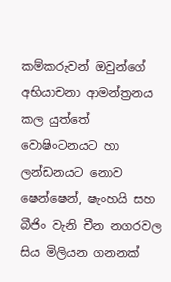කම්කරුවන් ඔවුන්ගේ අභියාචනා ආමන්ත්‍රනය කල යුත්තේ වොෂිංටනයට හා ලන්ඩනයට නොව ෂෙන්ෂෙන්, ෂැංහයි සහ බීජිං වැනි චීන නගරවල සිය මිලියන ගනනක්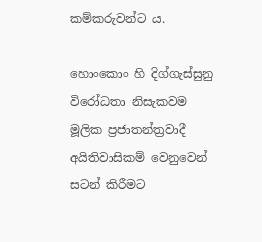කම්කරුවන්ට ය.

හොංකොං හි දිග්ගැස්සුනු විරෝධතා නිසැකවම මූලික ප්‍රජාතන්ත්‍රවාදී අයිතිවාසිකම් වෙනුවෙන් සටන් කිරීමට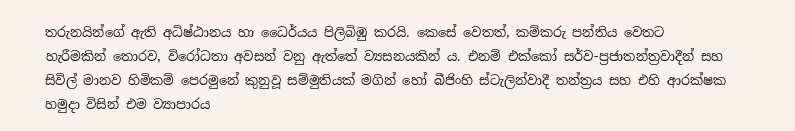තරුනයින්ගේ ඇති අධිෂ්ඨානය හා ධෛර්යය පිලිබිඹු කරයි. කෙසේ වෙතත්, කම්කරු පන්තිය වෙතට හැරීමකින් තොරව, විරෝධතා අවසන් වනු ඇත්තේ ව්‍යසනයකින් ය. එනම් එක්කෝ සර්ව-ප්‍රජාතන්ත්‍රවාදීන් සහ සිවිල් මානව හිමිකම් පෙරමුනේ කුනුවූ සම්මුතියක් මගින් හෝ බීජිංහි ස්ටැලින්වාදී තන්ත්‍රය සහ එහි ආරක්ෂක හමුදා විසින් එම ව්‍යාපාරය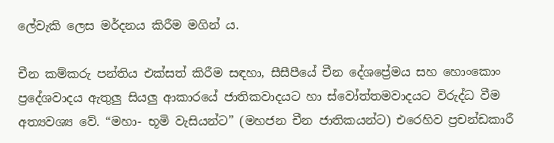ලේවැකි ලෙස මර්දනය කිරීම මගින් ය.

චීන කම්කරු පන්තිය එක්සත් කිරීම සඳහා, සීසීපීයේ චීන දේශප්‍රේමය සහ හොංකොං ප්‍රදේශවාදය ඇතුලු සියලු ආකාරයේ ජාතිකවාදයට හා ස්වෝත්තමවාදයට විරුද්ධ වීම අත්‍යවශ්‍ය වේ. “මහා- භූමි වැසියන්ට” (මහජන චීන ජාතිකයන්ට) එරෙහිව ප්‍රචන්ඩකාරී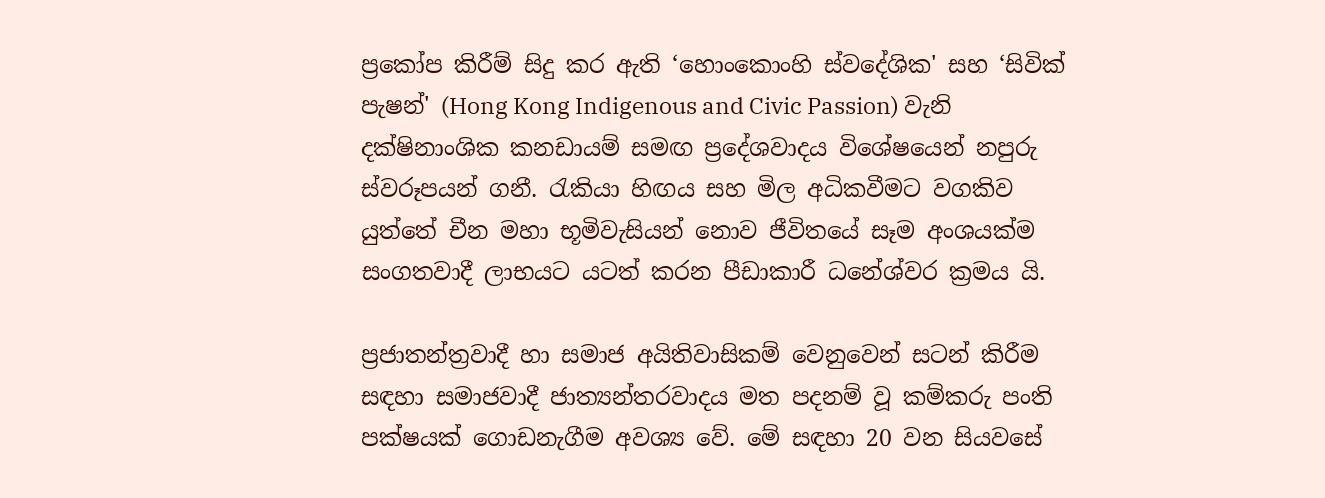ප්‍රකෝප කිරීම් සිදු කර ඇති ‘හොංකොංහි ස්වදේශික' සහ ‘සිවික් පැෂන්' (Hong Kong Indigenous and Civic Passion) වැනි දක්ෂිනාංශික කනඩායම් සමඟ ප්‍රදේශවාදය විශේෂයෙන් නපුරු ස්වරූපයන් ගනී. රැකියා හිඟය සහ මිල අධිකවීමට වගකිව යුත්තේ චීන මහා භූමිවැසියන් නොව ජීවිතයේ සෑම අංශයක්ම සංගතවාදී ලාභයට යටත් කරන පීඩාකාරී ධනේශ්වර ක්‍රමය යි.

ප්‍රජාතන්ත්‍රවාදී හා සමාජ අයිතිවාසිකම් වෙනුවෙන් සටන් කිරීම සඳහා සමාජවාදී ජාත්‍යන්තරවාදය මත පදනම් වූ කම්කරු පංති පක්ෂයක් ගොඩනැගීම අවශ්‍ය වේ. මේ සඳහා 20 වන සියවසේ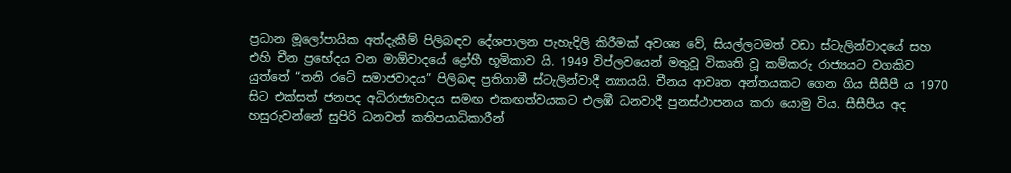ප්‍රධාන මූලෝපායික අත්දැකීම් පිලිබඳව දේශපාලන පැහැදිලි කිරීමක් අවශ්‍ය වේ, සියල්ලටමත් වඩා ස්ටැලින්වාදයේ සහ එහි චීන ප්‍රභේදය වන මාඕවාදයේ ද්‍රෝහී භූමිකාව යි. 1949 විප්ලවයෙන් මතුවූ විකෘති වූ කම්කරු රාජ්‍යයට වගකිව යුත්තේ “තනි රටේ සමාජවාදය” පිලිබඳ ප්‍රතිගාමී ස්ටැලින්වාදී න්‍යායයි. චීනය ආවෘත අන්තයකට ගෙන ගිය සීසීපී ය 1970 සිට එක්සත් ජනපද අධිරාජ්‍යවාදය සමඟ එකඟත්වයකට එලඹී ධනවාදී පුනස්ථාපනය කරා යොමු විය. සීසීපීය අද හසුරුවන්නේ සුපිරි ධනවත් කතිපයාධිකාරීන්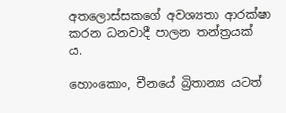අතලොස්සකගේ අවශ්‍යතා ආරක්ෂා කරන ධනවාදී පාලන තන්ත්‍රයක් ය.

හොංකොං, චීනයේ බ්‍රිතාන්‍ය යටත්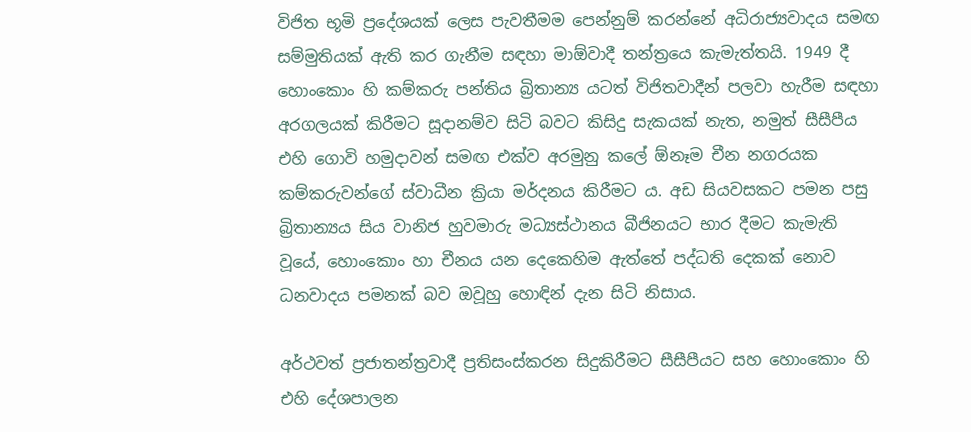විජිත භූමි ප්‍රදේශයක් ලෙස පැවතීමම පෙන්නුම් කරන්නේ අධිරාජ්‍යවාදය සමඟ සම්මුතියක් ඇති කර ගැනීම සඳහා මාඕවාදී තන්ත්‍රයෙ කැමැත්තයි. 1949 දී හොංකොං හි කම්කරු පන්තිය බ්‍රිතාන්‍ය යටත් විජිතවාදීන් පලවා හැරීම සඳහා අරගලයක් කිරීමට සූදානම්ව සිටි බවට කිසිදු සැකයක් නැත, නමුත් සීසීපීය එහි ගොවි හමුදාවන් සමඟ එක්ව අරමුනු කලේ ඕනෑම චීන නගරයක කම්කරුවන්ගේ ස්වාධීන ක්‍රියා මර්දනය කිරීමට ය. අඩ සියවසකට පමන පසු බ්‍රිතාන්‍යය සිය වානිජ හුවමාරු මධ්‍යස්ථානය බීජිනයට භාර දීමට කැමැති වූයේ, හොංකොං හා චීනය යන දෙකෙහිම ඇත්තේ පද්ධති දෙකක් නොව ධනවාදය පමනක් බව ඔවූහු හොඳින් දැන සිටි නිසාය.

අර්ථවත් ප්‍රජාතන්ත්‍රවාදී ප්‍රතිසංස්කරන සිදුකිරීමට සීසීපීයට සහ හොංකොං හි එහි දේශපාලන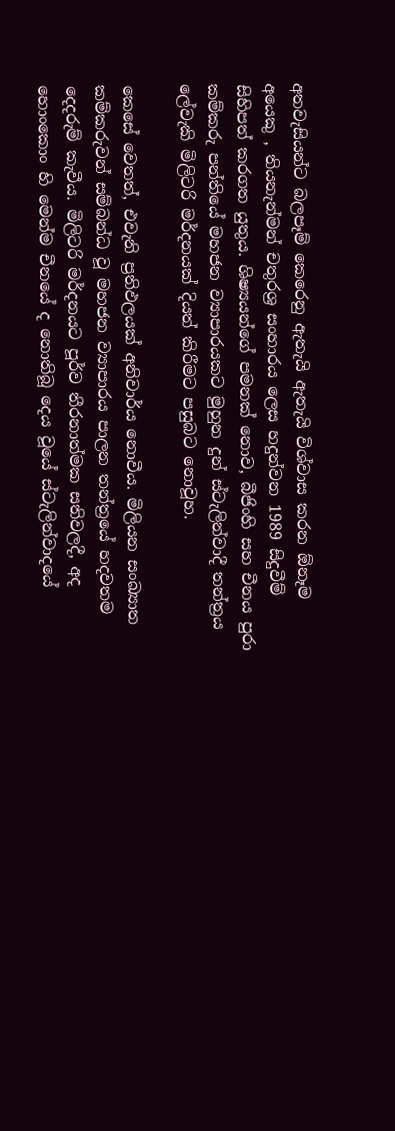අතවැසියන්ට බලපෑම් කෙරෙනු ඇතැයි ඇතැයි විශ්වාස කරන ඕනෑම අයෙකු , තියනැන්මන් චතුරශ්‍ර සංහාරය ලෙස හදුන්වන 1989 සිදුවීම් සිහිපත් කරගත යුතුය. ශිෂ්‍යයන්ගේ පමනක් නොව, බීජිංහි සහ චීනය පුරා කම්කරු පන්තියේ මහජන ව්‍යාපාරයකට මුහුන දුන් ස්ටැලින්වාදී තන්ත්‍රය ලේවැකි මිලිටරි මර්දනයක් දියත් කිරීමට පසුබට නොවූහ.

කෙසේ වෙතත්, එවැනි ප්‍රතිඵලයක් අනිවාර්ය නොවීය. මිලියන සංඛ්‍යාත කම්කරුවන් සම්බන්ධ වූ මහජන ව්‍යාපාරය පාලන තන්ත්‍රයේ හදවතම දෙදරුම් කැවීය. මිලිටරි මර්දනයට පූර්ව තීරනාත්මක සතිවලදී, අද හොංකොං හි මෙන්ම චීනයේ ද නොතිබූ දෙය වූයේ ස්ටැලින්වාදයේ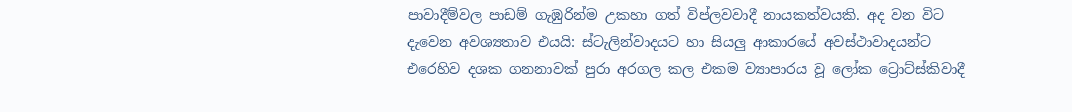පාවාදීම්වල පාඩම් ගැඹුරින්ම උකහා ගත් විප්ලවවාදී නායකත්වයකි. අද වන විට දැවෙන අවශ්‍යතාව එයයි: ස්ටැලින්වාදයට හා සියලු ආකාරයේ අවස්ථාවාදයන්ට එරෙහිව දශක ගනනාවක් පුරා අරගල කල එකම ව්‍යාපාරය වූ ලෝක ට්‍රොට්ස්කිවාදී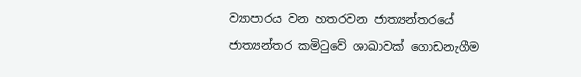ව්‍යාපාරය වන හතරවන ජාත්‍යන්තරයේ ජාත්‍යන්තර කමිටුවේ ශාඛාවක් ගොඩනැගීම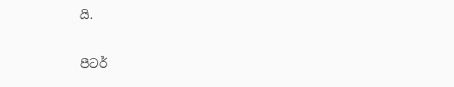යි.

පීටර්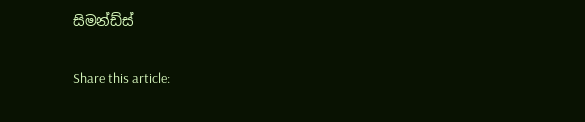සිමන්ඩ්ස්

Share this article: